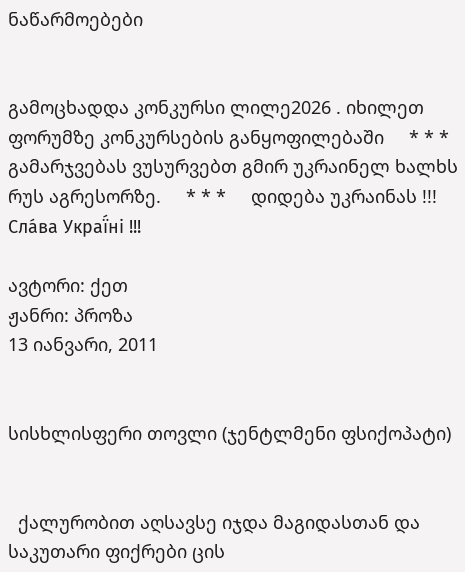ნაწარმოებები


გამოცხადდა კონკურსი ლილე2026 . იხილეთ ფორუმზე კონკურსების განყოფილებაში     * * *     გამარჯვებას ვუსურვებთ გმირ უკრაინელ ხალხს რუს აგრესორზე.     * * *     დიდება უკრაინას !!! Сла́ва Украї́ні !!!

ავტორი: ქეთ
ჟანრი: პროზა
13 იანვარი, 2011


სისხლისფერი თოვლი (ჯენტლმენი ფსიქოპატი)


  ქალურობით აღსავსე იჯდა მაგიდასთან და საკუთარი ფიქრები ცის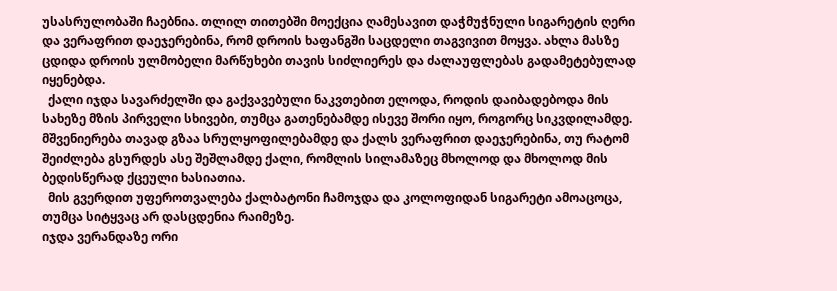უსასრულობაში ჩაებნია. თლილ თითებში მოექცია ღამესავით დაჭმუჭნული სიგარეტის ღერი და ვერაფრით დაეჯერებინა, რომ დროის ხაფანგში საცდელი თაგვივით მოყვა. ახლა მასზე ცდიდა დროის ულმობელი მარწუხები თავის სიძლიერეს და ძალაუფლებას გადამეტებულად იყენებდა.
  ქალი იჯდა სავარძელში და გაქვავებული ნაკვთებით ელოდა, როდის დაიბადებოდა მის სახეზე მზის პირველი სხივები, თუმცა გათენებამდე ისევე შორი იყო, როგორც სიკვდილამდე.
მშვენიერება თავად გზაა სრულყოფილებამდე და ქალს ვერაფრით დაეჯერებინა, თუ რატომ შეიძლება გსურდეს ასე შეშლამდე ქალი, რომლის სილამაზეც მხოლოდ და მხოლოდ მის ბედისწერად ქცეული ხასიათია.
  მის გვერდით უფეროთვალება ქალბატონი ჩამოჯდა და კოლოფიდან სიგარეტი ამოაცოცა, თუმცა სიტყვაც არ დასცდენია რაიმეზე.
იჯდა ვერანდაზე ორი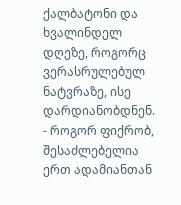ქალბატონი და ხვალინდელ დღეზე, როგორც ვერასრულებულ ნატვრაზე, ისე დარდიანობდნენ.
- როგორ ფიქრობ, შესაძლებელია ერთ ადამიანთან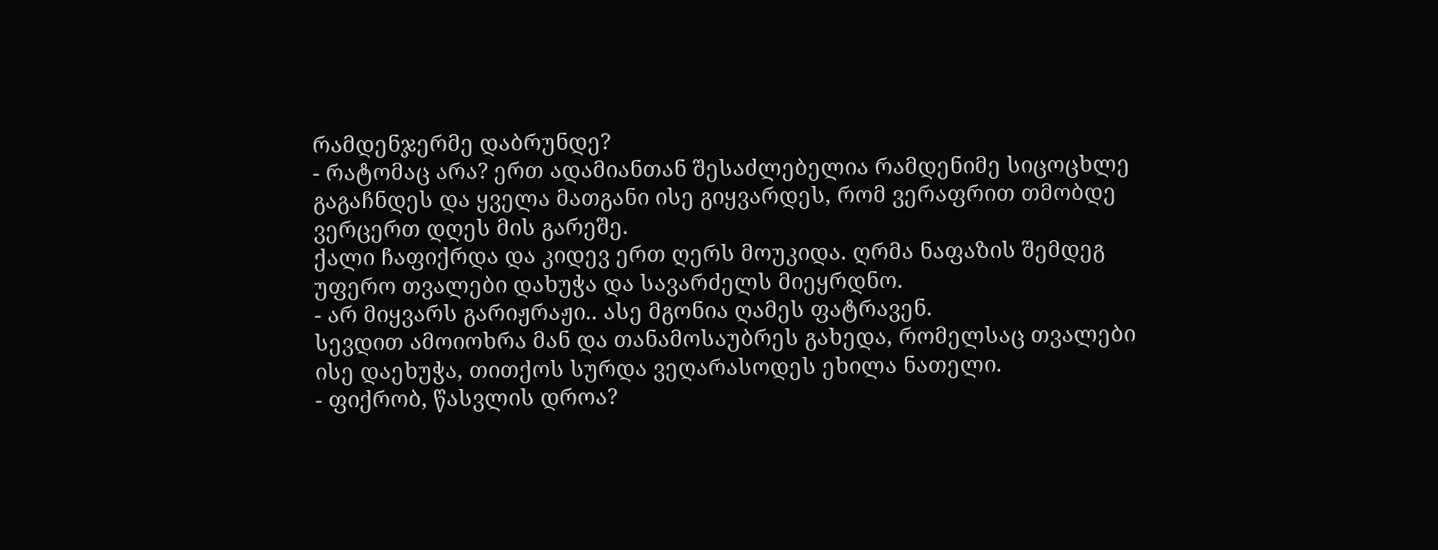რამდენჯერმე დაბრუნდე?
- რატომაც არა? ერთ ადამიანთან შესაძლებელია რამდენიმე სიცოცხლე გაგაჩნდეს და ყველა მათგანი ისე გიყვარდეს, რომ ვერაფრით თმობდე ვერცერთ დღეს მის გარეშე.
ქალი ჩაფიქრდა და კიდევ ერთ ღერს მოუკიდა. ღრმა ნაფაზის შემდეგ უფერო თვალები დახუჭა და სავარძელს მიეყრდნო.
- არ მიყვარს გარიჟრაჟი.. ასე მგონია ღამეს ფატრავენ.
სევდით ამოიოხრა მან და თანამოსაუბრეს გახედა, რომელსაც თვალები ისე დაეხუჭა, თითქოს სურდა ვეღარასოდეს ეხილა ნათელი.
- ფიქრობ, წასვლის დროა?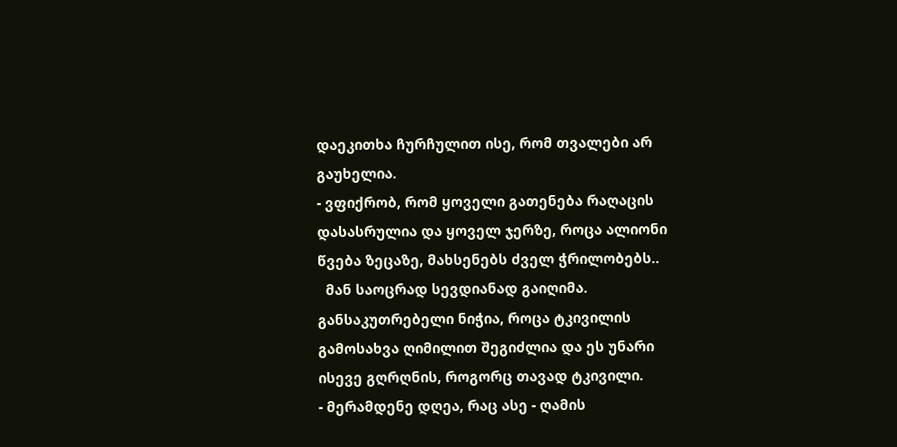დაეკითხა ჩურჩულით ისე, რომ თვალები არ გაუხელია.
- ვფიქრობ, რომ ყოველი გათენება რაღაცის დასასრულია და ყოველ ჯერზე, როცა ალიონი წვება ზეცაზე, მახსენებს ძველ ჭრილობებს..
  მან საოცრად სევდიანად გაიღიმა. განსაკუთრებელი ნიჭია, როცა ტკივილის გამოსახვა ღიმილით შეგიძლია და ეს უნარი ისევე გღრღნის, როგორც თავად ტკივილი.
- მერამდენე დღეა, რაც ასე - ღამის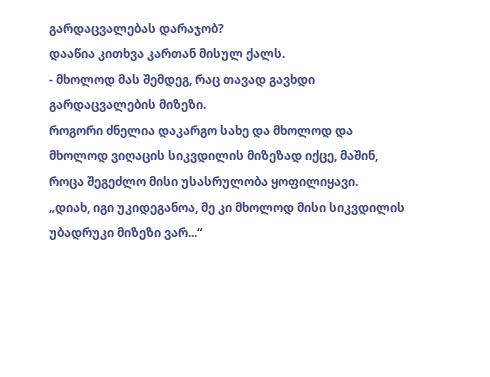გარდაცვალებას დარაჯობ?
დააწია კითხვა კართან მისულ ქალს.
- მხოლოდ მას შემდეგ, რაც თავად გავხდი გარდაცვალების მიზეზი.
როგორი ძნელია დაკარგო სახე და მხოლოდ და მხოლოდ ვიღაცის სიკვდილის მიზეზად იქცე, მაშინ, როცა შეგეძლო მისი უსასრულობა ყოფილიყავი.
„დიახ, იგი უკიდეგანოა, მე კი მხოლოდ მისი სიკვდილის უბადრუკი მიზეზი ვარ...“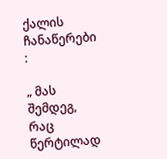ქალის ჩანაწერები :

„ მას შემდეგ, რაც წერტილად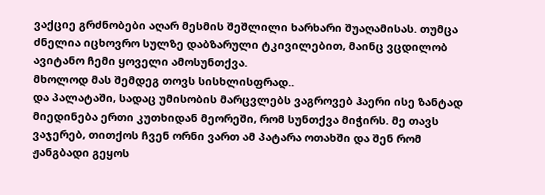ვაქციე გრძნობები აღარ მესმის შეშლილი ხარხარი შუაღამისას. თუმცა ძნელია იცხოვრო სულზე დაბზარული ტკივილებით, მაინც ვცდილობ ავიტანო ჩემი ყოველი ამოსუნთქვა.
მხოლოდ მას შემდეგ თოვს სისხლისფრად..
და პალატაში, სადაც უმისობის მარცვლებს ვაგროვებ ჰაერი ისე ზანტად მიედინება ერთი კუთხიდან მეორეში, რომ სუნთქვა მიჭირს. მე თავს ვაჯერებ, თითქოს ჩვენ ორნი ვართ ამ პატარა ოთახში და შენ რომ ჟანგბადი გეყოს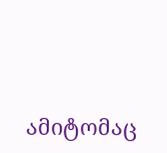ამიტომაც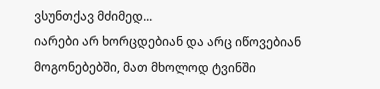ვსუნთქავ მძიმედ...
იარები არ ხორცდებიან და არც იწოვებიან მოგონებებში, მათ მხოლოდ ტვინში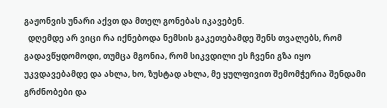გაჟონვის უნარი აქვთ და მთელ გონებას იკავებენ.
  დღემდე არ ვიცი რა იქნებოდა ნემსის გაკეთებამდე შენს თვალებს, რომ გადავწყდომოდი, თუმცა მგონია, რომ სიკვდილი ეს ჩვენი გზა იყო უკვდავებამდე და ახლა, ხო, ზუსტად ახლა, მე ყულფივით შემომჭერია შენდამი გრძნობები და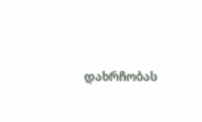დახრჩობას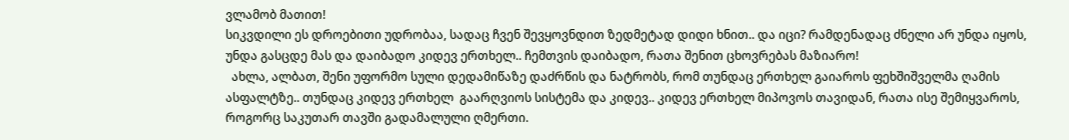ვლამობ მათით!
სიკვდილი ეს დროებითი უდრობაა, სადაც ჩვენ შევყოვნდით ზედმეტად დიდი ხნით.. და იცი? რამდენადაც ძნელი არ უნდა იყოს, უნდა გასცდე მას და დაიბადო კიდევ ერთხელ.. ჩემთვის დაიბადო, რათა შენით ცხოვრებას მაზიარო!
  ახლა, ალბათ, შენი უფორმო სული დედამიწაზე დაძრწის და ნატრობს, რომ თუნდაც ერთხელ გაიაროს ფეხშიშველმა ღამის ასფალტზე.. თუნდაც კიდევ ერთხელ  გაარღვიოს სისტემა და კიდევ.. კიდევ ერთხელ მიპოვოს თავიდან, რათა ისე შემიყვაროს, როგორც საკუთარ თავში გადამალული ღმერთი.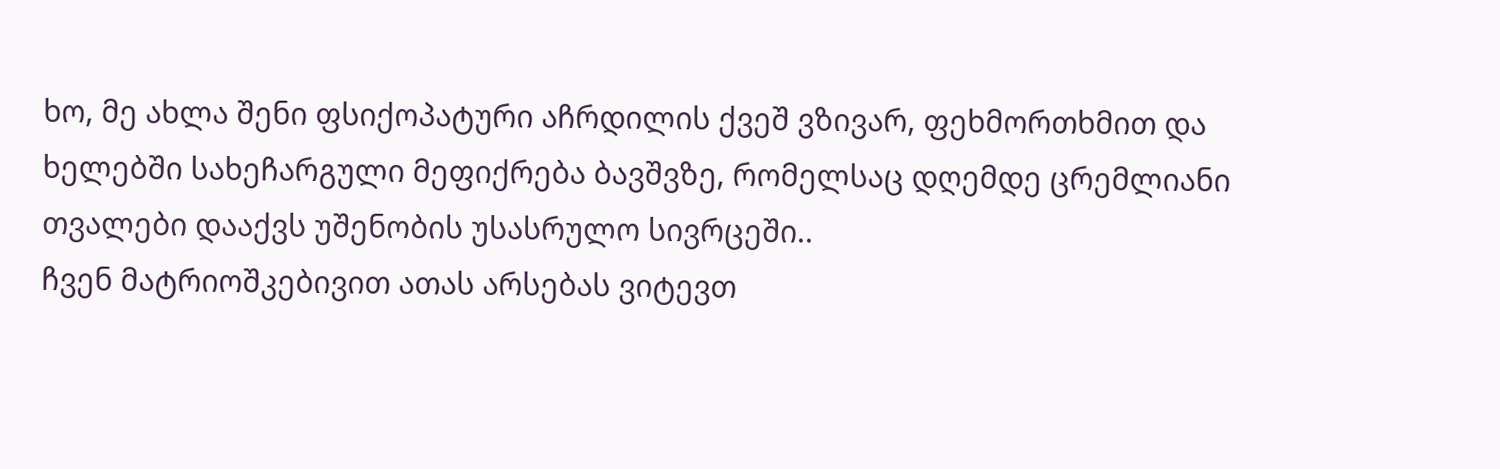ხო, მე ახლა შენი ფსიქოპატური აჩრდილის ქვეშ ვზივარ, ფეხმორთხმით და ხელებში სახეჩარგული მეფიქრება ბავშვზე, რომელსაც დღემდე ცრემლიანი თვალები დააქვს უშენობის უსასრულო სივრცეში..
ჩვენ მატრიოშკებივით ათას არსებას ვიტევთ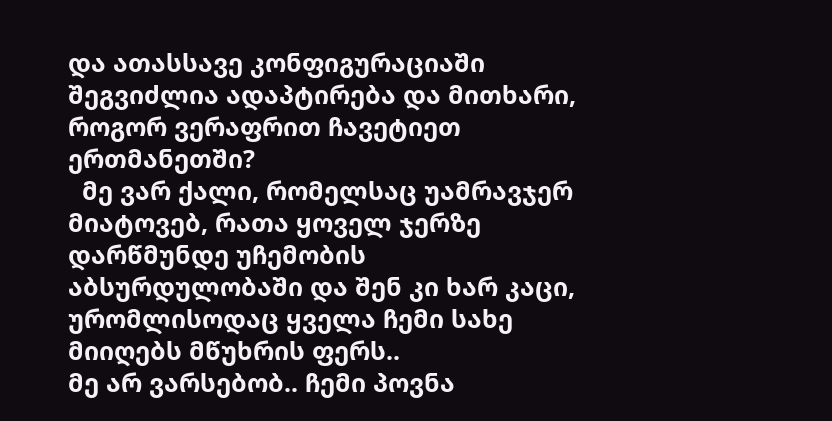და ათასსავე კონფიგურაციაში შეგვიძლია ადაპტირება და მითხარი, როგორ ვერაფრით ჩავეტიეთ ერთმანეთში?
  მე ვარ ქალი, რომელსაც უამრავჯერ მიატოვებ, რათა ყოველ ჯერზე დარწმუნდე უჩემობის აბსურდულობაში და შენ კი ხარ კაცი, ურომლისოდაც ყველა ჩემი სახე მიიღებს მწუხრის ფერს..
მე არ ვარსებობ.. ჩემი პოვნა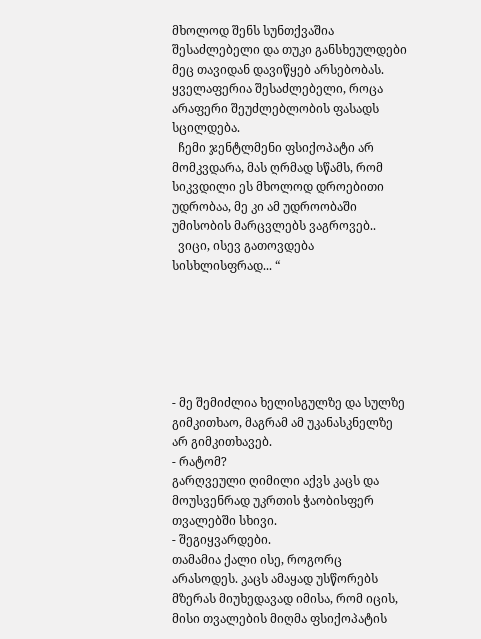მხოლოდ შენს სუნთქვაშია შესაძლებელი და თუკი განსხეულდები მეც თავიდან დავიწყებ არსებობას.
ყველაფერია შესაძლებელი, როცა არაფერი შეუძლებლობის ფასადს სცილდება.
  ჩემი ჯენტლმენი ფსიქოპატი არ მომკვდარა, მას ღრმად სწამს, რომ სიკვდილი ეს მხოლოდ დროებითი უდრობაა, მე კი ამ უდროობაში უმისობის მარცვლებს ვაგროვებ..
  ვიცი, ისევ გათოვდება სისხლისფრად... “






- მე შემიძლია ხელისგულზე და სულზე გიმკითხაო, მაგრამ ამ უკანასკნელზე არ გიმკითხავებ.
- რატომ?
გარღვეული ღიმილი აქვს კაცს და მოუსვენრად უკრთის ჭაობისფერ თვალებში სხივი.
- შეგიყვარდები.
თამამია ქალი ისე, როგორც არასოდეს. კაცს ამაყად უსწორებს მზერას მიუხედავად იმისა, რომ იცის, მისი თვალების მიღმა ფსიქოპატის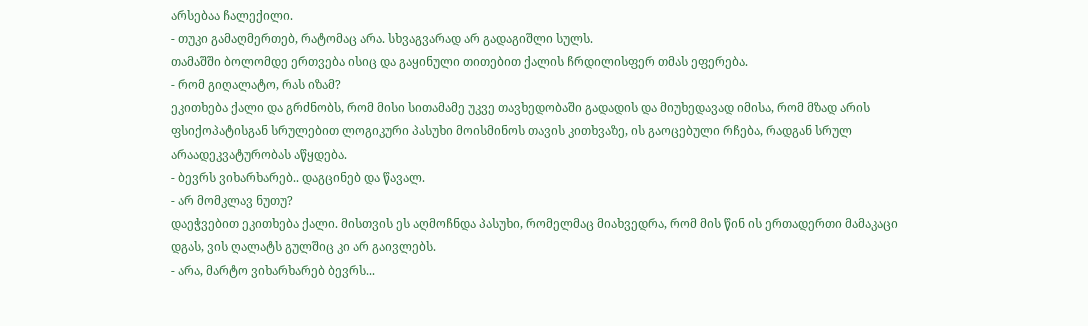არსებაა ჩალექილი.
- თუკი გამაღმერთებ, რატომაც არა. სხვაგვარად არ გადაგიშლი სულს.
თამაშში ბოლომდე ერთვება ისიც და გაყინული თითებით ქალის ჩრდილისფერ თმას ეფერება.
- რომ გიღალატო, რას იზამ?
ეკითხება ქალი და გრძნობს, რომ მისი სითამამე უკვე თავხედობაში გადადის და მიუხედავად იმისა, რომ მზად არის ფსიქოპატისგან სრულებით ლოგიკური პასუხი მოისმინოს თავის კითხვაზე, ის გაოცებული რჩება, რადგან სრულ არაადეკვატურობას აწყდება.
- ბევრს ვიხარხარებ.. დაგცინებ და წავალ.
- არ მომკლავ ნუთუ?
დაეჭვებით ეკითხება ქალი. მისთვის ეს აღმოჩნდა პასუხი, რომელმაც მიახვედრა, რომ მის წინ ის ერთადერთი მამაკაცი დგას, ვის ღალატს გულშიც კი არ გაივლებს.
- არა, მარტო ვიხარხარებ ბევრს...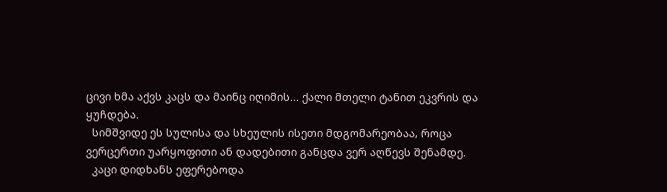ცივი ხმა აქვს კაცს და მაინც იღიმის... ქალი მთელი ტანით ეკვრის და ყუჩდება.
  სიმშვიდე ეს სულისა და სხეულის ისეთი მდგომარეობაა, როცა ვერცერთი უარყოფითი ან დადებითი განცდა ვერ აღწევს შენამდე.
  კაცი დიდხანს ეფერებოდა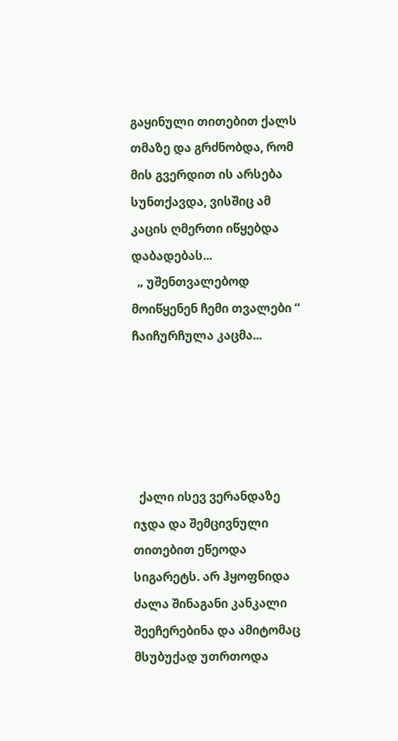გაყინული თითებით ქალს თმაზე და გრძნობდა, რომ მის გვერდით ის არსება სუნთქავდა, ვისშიც ამ კაცის ღმერთი იწყებდა დაბადებას...
  „ უშენთვალებოდ მოიწყენენ ჩემი თვალები “
ჩაიჩურჩულა კაცმა...





  ქალი ისევ ვერანდაზე იჯდა და შემცივნული თითებით ეწეოდა სიგარეტს. არ ჰყოფნიდა ძალა შინაგანი კანკალი შეეჩერებინა და ამიტომაც მსუბუქად უთრთოდა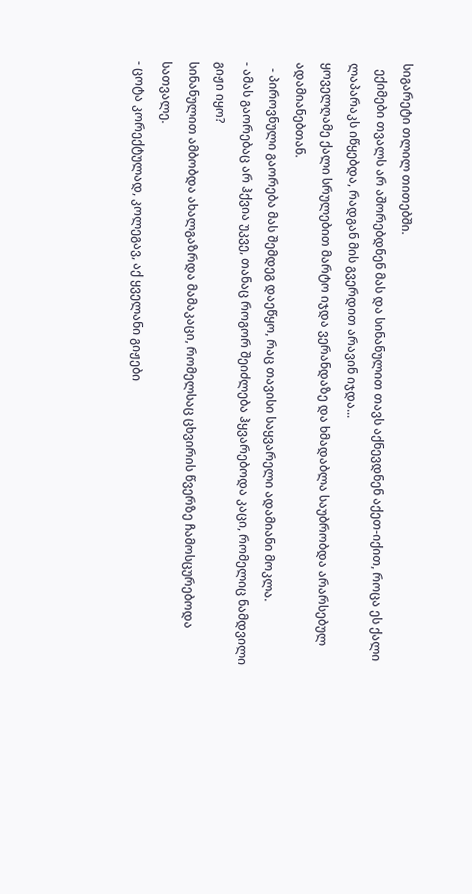სიგარეტი თლილ თითებში.
  ექიმები თვალს არ აშორებდნენ მას და სინანულით თავს აქნევდნენ აქეთ-იქით, როცა ეს ქალი ლაპარაკს იწყებდა, რადგან მის გვერდით არავინ იჯდა...
ყოველღამე ქალი სრულებით მარტო იჯდა ვერანდაზე და ხმადაბლა საუბრობდა არარსებულ ადამიანებთან.
  - პიროვნული გაორება მას შემდეგ დაეწყო, რაც თავისი საყვარელი ადამიანი მოკლა.
- ამას გაორებაც არ ჰქვია უკვე, თანაც როგორ შეიძლება ჰყვარებოდა კაცი, რომელიც ნამდვილი გიჟი იყო?
სინანულით ამბობდა ახალგაზრდა მამაკაცი, რომელსაც ცხვირის წვერზე ჩამოსცურებოდა სათვალე.
- ცოტა კორექტულად, კოლეგავ, აქ ყველანი გიჟები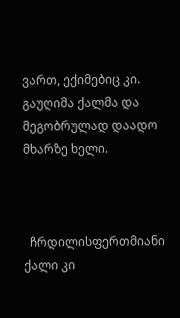ვართ, ექიმებიც კი.
გაუღიმა ქალმა და მეგობრულად დაადო მხარზე ხელი.



  ჩრდილისფერთმიანი ქალი კი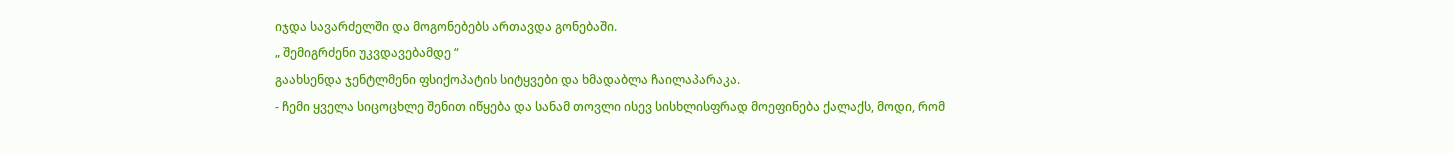იჯდა სავარძელში და მოგონებებს ართავდა გონებაში.
„ შემიგრძენი უკვდავებამდე “
გაახსენდა ჯენტლმენი ფსიქოპატის სიტყვები და ხმადაბლა ჩაილაპარაკა.
- ჩემი ყველა სიცოცხლე შენით იწყება და სანამ თოვლი ისევ სისხლისფრად მოეფინება ქალაქს, მოდი, რომ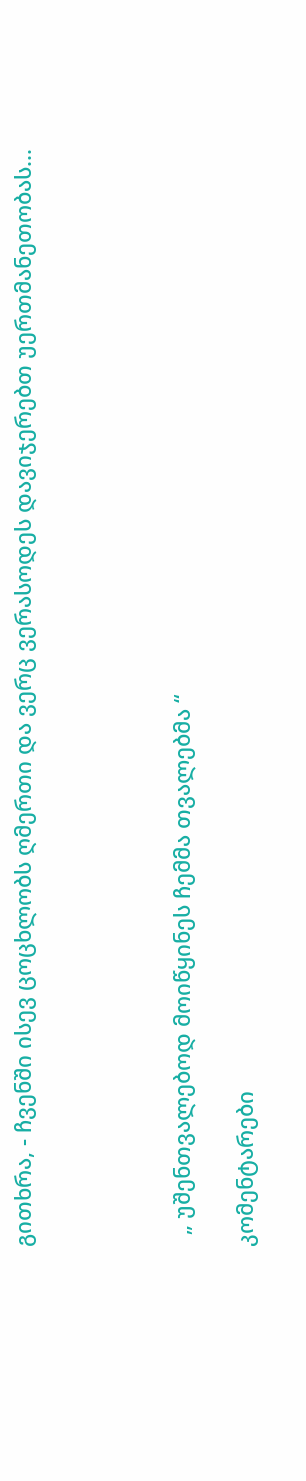გითხრა, - ჩვენში ისევ ცოცხლობს ღმერთი და ვერც ვერასოდეს დავიჯერებთ უერთმანეთობას...




  „ უშენთვალებოდ მოიწყინეს ჩემმა თვალებმა “

კომენტარები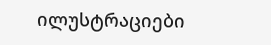ილუსტრაციები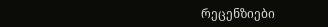რეცენზიები